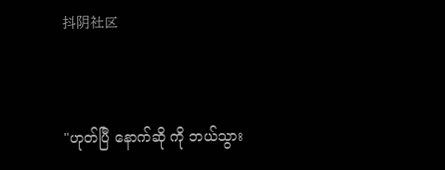抖阴社区



"ဟုတ်ပြီ နောက်ဆို ကို ဘယ်သွား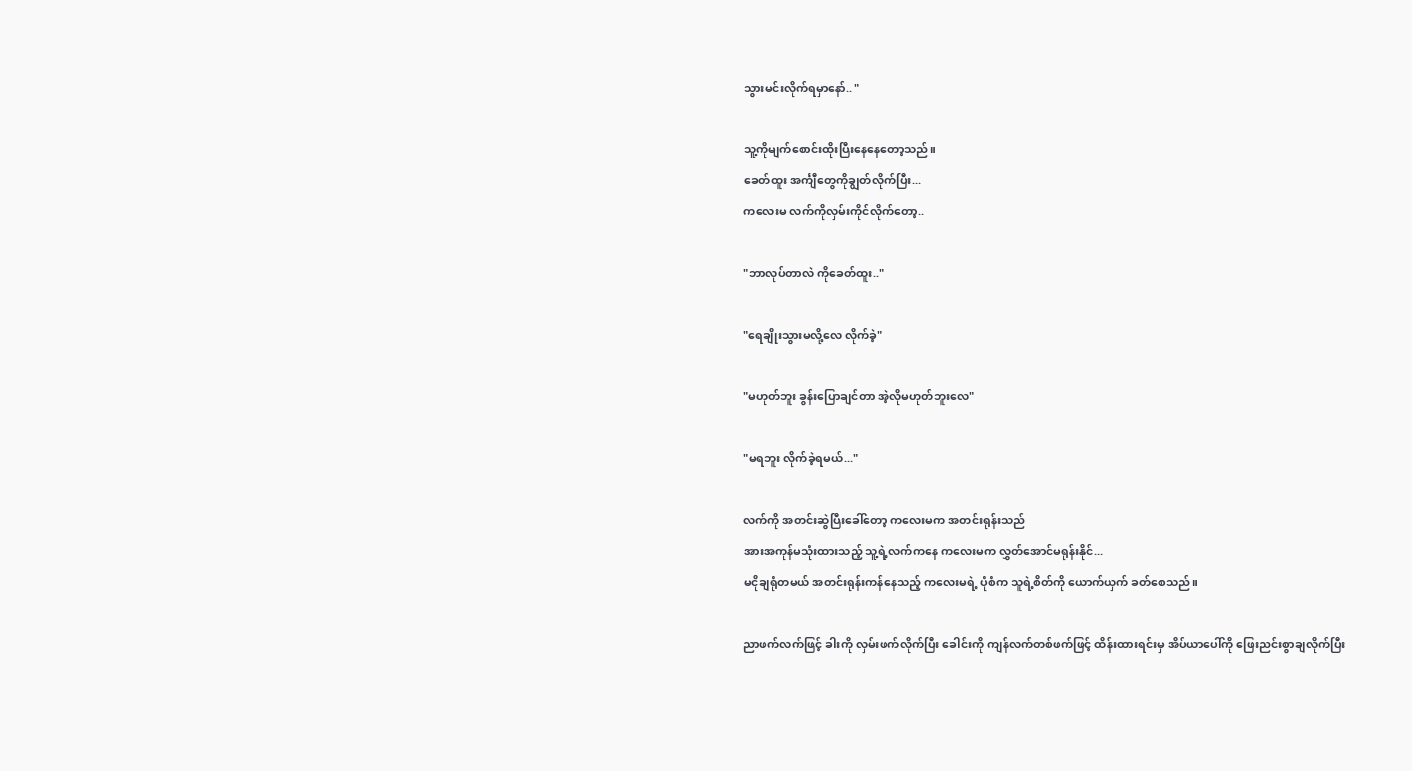သွားမင်းလိုက်ရမှာနော်.. "

သူ့ကိုမျက်စောင်းထိုးပြီးနေနေတော့သည်။
ခေတ်ထူး အင်္ကျီတွေကိုချွတ်လိုက်ပြီး...
ကလေးမ လက်ကိုလှမ်းကိုင်လိုက်တော့..

"ဘာလုပ်တာလဲ ကိုခေတ်ထူး.."

"ရေချိုးသွားမလို့လေ လိုက်ခဲ့"

"မဟုတ်ဘူး ခွန်းပြောချင်တာ အဲ့လိုမဟုတ်ဘူးလေ"

"မရဘူး လိုက်ခဲ့ရမယ်..."

လက်ကို အတင်းဆွဲပြီးခေါ်တော့ ကလေးမက အတင်းရုန်းသည်
အားအကုန်မသုံးထားသည့် သူ့ရဲ့လက်ကနေ ကလေးမက လွှတ်အောင်မရုန်းနိုင်...
မငိုချရုံတမယ် အတင်းရုန်းကန်နေသည့် ကလေးမရဲ့ ပုံစံက သူရဲ့စိတ်ကို ယောက်ယှက် ခတ်စေသည်။

ညာဖက်လက်ဖြင့် ခါးကို လှမ်းဖက်လိုက်ပြီး ခေါင်းကို ကျန်လက်တစ်ဖက်ဖြင့် ထိန်းထားရင်းမှ အိပ်ယာပေါ်ကို ဖြေးညင်းစွာချလိုက်ပြီး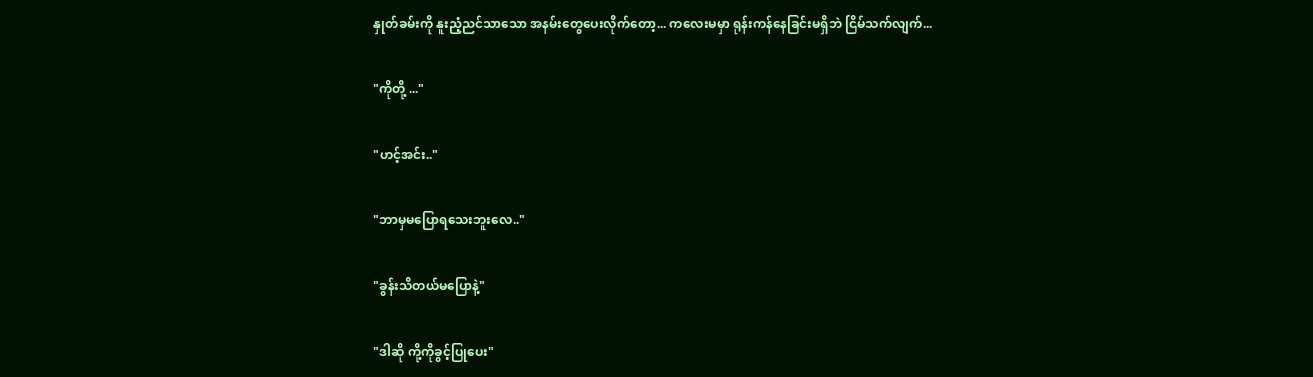နှုတ်ခမ်းကို နူးညံ့ညင်သာသော အနမ်းတွေပေးလိုက်တော့... ကလေးမမှာ ရုန်းကန်နေခြင်းမရှိဘဲ ငြိမ်သက်လျက်...

"ကိုတို့ ..."

"ဟင့်အင်း.."

"ဘာမှမပြောရသေးဘူးလေ.."

"ခွန်းသိတယ်မပြောနဲ့"

"ဒါဆို ကို့ကိုခွင့်ပြုပေး"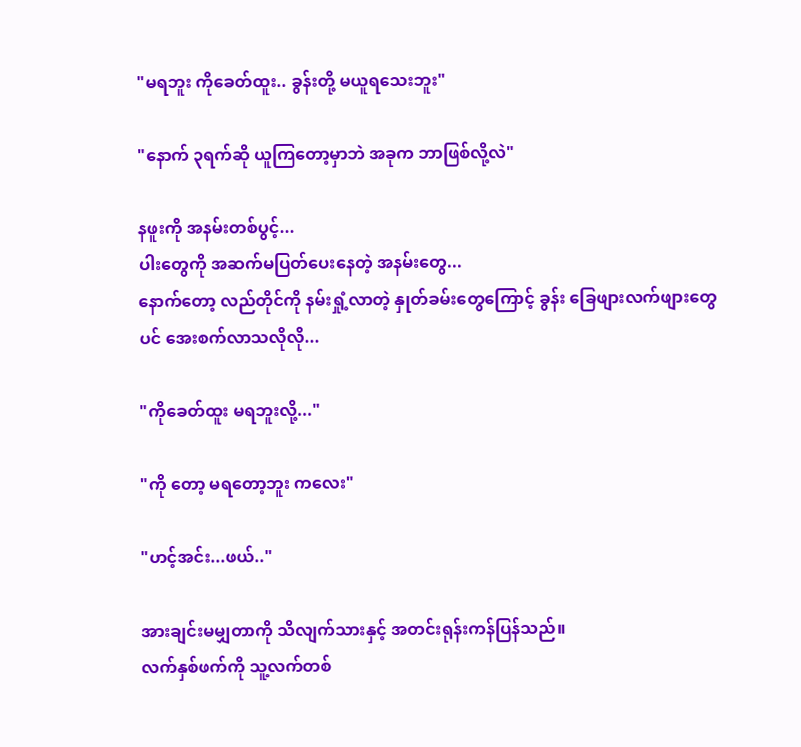"မရဘူး ကိုခေတ်ထူး.. ခွန်းတို့ မယူရသေးဘူး"

"နောက် ၃ရက်ဆို ယူကြတော့မှာဘဲ အခုက ဘာဖြစ်လို့လဲ"

နဖူးကို အနမ်းတစ်ပွင့်...
ပါးတွေကို အဆက်မပြတ်ပေးနေတဲ့ အနမ်းတွေ...
နောက်တော့ လည်တိုင်ကို နမ်းရှုံ့လာတဲ့ နှုတ်ခမ်းတွေကြောင့် ခွန်း ခြေဖျားလက်ဖျားတွေပင် အေးစက်လာသလိုလို...

"ကိုခေတ်ထူး မရဘူးလို့..."

"ကို တော့ မရတော့ဘူး ကလေး"

"ဟင့်အင်း...ဖယ်.."

အားချင်းမမျှတာကို သိလျက်သားနှင့် အတင်းရုန်းကန်ပြန်သည်။
လက်နှစ်ဖက်ကို သူ့လက်တစ်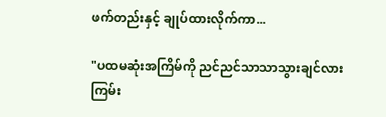ဖက်တည်းနှင့် ချုပ်ထားလိုက်ကာ...

"ပထမဆုံးအကြိမ်ကို ညင်ညင်သာသာသွားချင်လား
ကြမ်း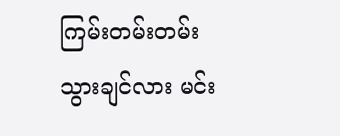ကြမ်းတမ်းတမ်းသွားချင်လား မင်း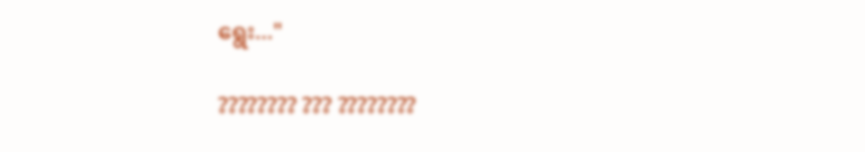ရွေး..."

???????? ??? ????????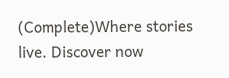(Complete)Where stories live. Discover now